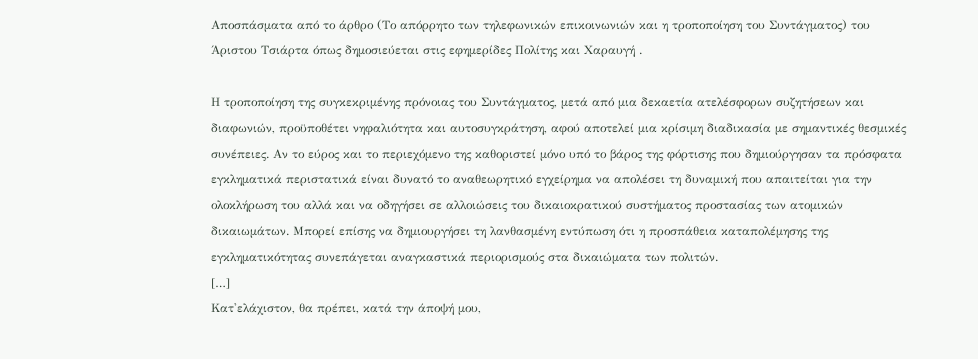Αποσπάσματα από το άρθρο (Το απόρρητο των τηλεφωνικών επικοινωνιών και η τροποποίηση του Συντάγματος) του Άριστου Τσιάρτα όπως δημοσιεύεται στις εφημερίδες Πολίτης και Χαραυγή .

Η τροποποίηση της συγκεκριμένης πρόνοιας του Συντάγματος, μετά από μια δεκαετία ατελέσφορων συζητήσεων και διαφωνιών, προϋποθέτει νηφαλιότητα και αυτοσυγκράτηση, αφού αποτελεί μια κρίσιμη διαδικασία με σημαντικές θεσμικές συνέπειες. Αν το εύρος και το περιεχόμενο της καθοριστεί μόνο υπό το βάρος της φόρτισης που δημιούργησαν τα πρόσφατα εγκληματικά περιστατικά είναι δυνατό το αναθεωρητικό εγχείρημα να απολέσει τη δυναμική που απαιτείται για την ολοκλήρωση του αλλά και να οδηγήσει σε αλλοιώσεις του δικαιοκρατικού συστήματος προστασίας των ατομικών δικαιωμάτων. Μπορεί επίσης να δημιουργήσει τη λανθασμένη εντύπωση ότι η προσπάθεια καταπολέμησης της εγκληματικότητας συνεπάγεται αναγκαστικά περιορισμούς στα δικαιώματα των πολιτών.
[…]
Κατ'ελάχιστον, θα πρέπει, κατά την άποψή μου,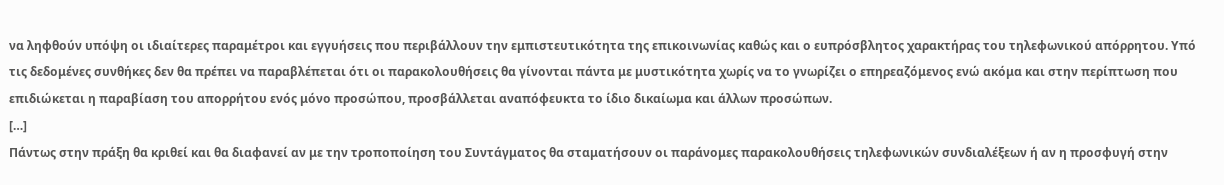να ληφθούν υπόψη οι ιδιαίτερες παραμέτροι και εγγυήσεις που περιβάλλουν την εμπιστευτικότητα της επικοινωνίας καθώς και ο ευπρόσβλητος χαρακτήρας του τηλεφωνικού απόρρητου. Υπό τις δεδομένες συνθήκες δεν θα πρέπει να παραβλέπεται ότι οι παρακολουθήσεις θα γίνονται πάντα με μυστικότητα χωρίς να το γνωρίζει ο επηρεαζόμενος ενώ ακόμα και στην περίπτωση που επιδιώκεται η παραβίαση του απορρήτου ενός μόνο προσώπου, προσβάλλεται αναπόφευκτα το ίδιο δικαίωμα και άλλων προσώπων.
[…]
Πάντως στην πράξη θα κριθεί και θα διαφανεί αν με την τροποποίηση του Συντάγματος θα σταματήσουν οι παράνομες παρακολουθήσεις τηλεφωνικών συνδιαλέξεων ή αν η προσφυγή στην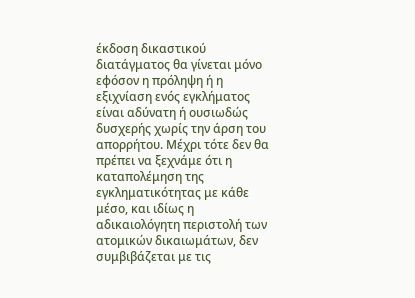έκδοση δικαστικού διατάγματος θα γίνεται μόνο εφόσον η πρόληψη ή η εξιχνίαση ενός εγκλήματος είναι αδύνατη ή ουσιωδώς δυσχερής χωρίς την άρση του απορρήτου. Μέχρι τότε δεν θα πρέπει να ξεχνάμε ότι η καταπολέμηση της εγκληματικότητας με κάθε μέσο, και ιδίως η αδικαιολόγητη περιστολή των ατομικών δικαιωμάτων, δεν συμβιβάζεται με τις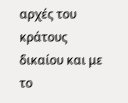αρχές του κράτους δικαίου και με το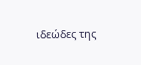ιδεώδες της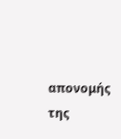απονομής της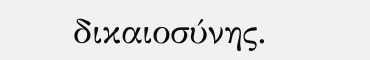δικαιοσύνης.